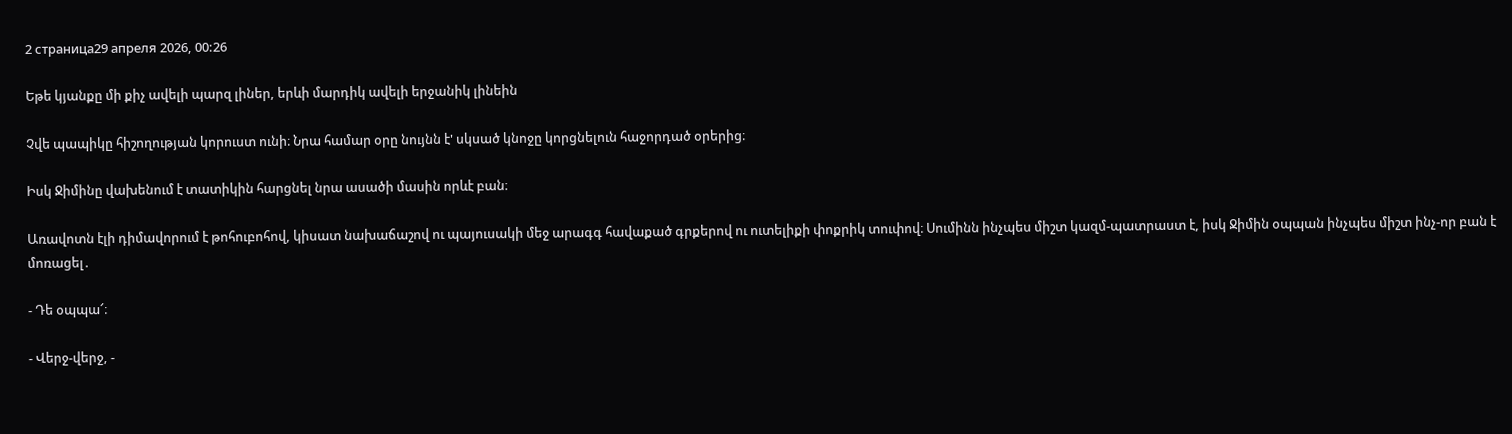2 страница29 апреля 2026, 00:26

Եթե կյանքը մի քիչ ավելի պարզ լիներ, երևի մարդիկ ավելի երջանիկ լինեին

Չվե պապիկը հիշողության կորուստ ունի։ Նրա համար օրը նույնն է' սկսած կնոջը կորցնելուն հաջորդած օրերից։

Իսկ Ջիմինը վախենում է տատիկին հարցնել նրա ասածի մասին որևէ բան։

Առավոտն էլի դիմավորում է թոհուբոհով, կիսատ նախաճաշով ու պայուսակի մեջ արագգ հավաքած գրքերով ու ուտելիքի փոքրիկ տուփով։ Սումինն ինչպես միշտ կազմ-պատրաստ է, իսկ Ջիմին օպպան ինչպես միշտ ինչ-որ բան է  մոռացել․

- Դե օպպա՜։

- Վերջ-վերջ, -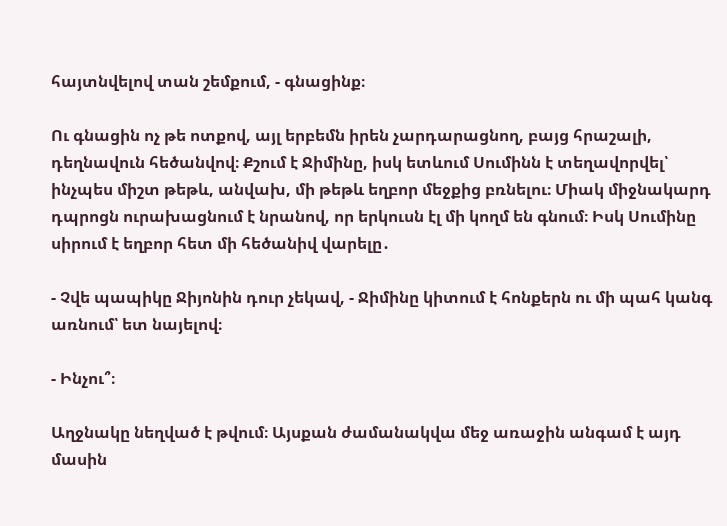հայտնվելով տան շեմքում, - գնացինք։

Ու գնացին ոչ թե ոտքով, այլ երբեմն իրեն չարդարացնող, բայց հրաշալի, դեղնավուն հեծանվով։ Քշում է Ջիմինը, իսկ ետևում Սումինն է տեղավորվել՝ ինչպես միշտ թեթև, անվախ, մի թեթև եղբոր մեջքից բռնելու։ Միակ միջնակարդ դպրոցն ուրախացնում է նրանով, որ երկուսն էլ մի կողմ են գնում։ Իսկ Սումինը սիրում է եղբոր հետ մի հեծանիվ վարելը․

- Չվե պապիկը Ջիյոնին դուր չեկավ, - Ջիմինը կիտում է հոնքերն ու մի պահ կանգ առնում՝ ետ նայելով։

- Ինչու՞։

Աղջնակը նեղված է թվում։ Այսքան ժամանակվա մեջ առաջին անգամ է այդ մասին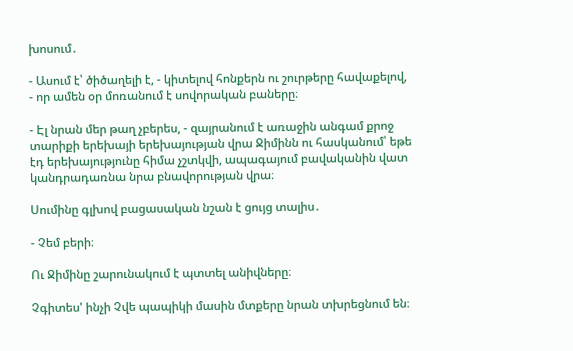խոսում․

- Ասում է՝ ծիծաղելի է, - կիտելով հոնքերն ու շուրթերը հավաքելով, - որ ամեն օր մոռանում է սովորական բաները։

- Էլ նրան մեր թաղ չբերես, - զայրանում է առաջին անգամ քրոջ տարիքի երեխայի երեխայության վրա Ջիմինն ու հասկանում՝ եթե էդ երեխայությունը հիմա չշտկվի, ապագայում բավականին վատ կանդրադառնա նրա բնավորության վրա։

Սումինը գլխով բացասական նշան է ցույց տալիս․

- Չեմ բերի։

Ու Ջիմինը շարունակում է պտտել անիվները։

Չգիտես' ինչի Չվե պապիկի մասին մտքերը նրան տխրեցնում են։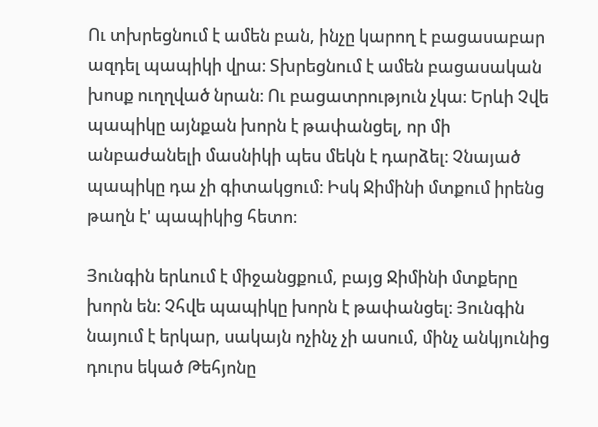Ու տխրեցնում է ամեն բան, ինչը կարող է բացասաբար ազդել պապիկի վրա։ Տխրեցնում է ամեն բացասական խոսք ուղղված նրան։ Ու բացատրություն չկա։ Երևի Չվե պապիկը այնքան խորն է թափանցել, որ մի անբաժանելի մասնիկի պես մեկն է դարձել։ Չնայած պապիկը դա չի գիտակցում։ Իսկ Ջիմինի մտքում իրենց թաղն է' պապիկից հետո։

Յունգին երևում է միջանցքում, բայց Ջիմինի մտքերը խորն են։ Չհվե պապիկը խորն է թափանցել։ Յունգին նայում է երկար, սակայն ոչինչ չի ասում, մինչ անկյունից դուրս եկած Թեհյոնը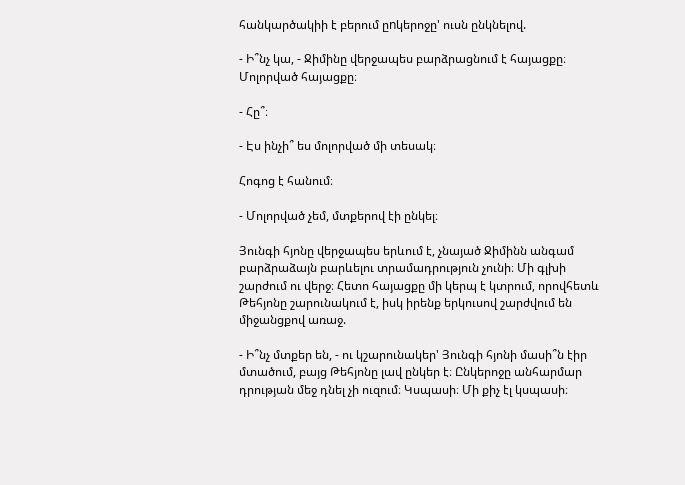հանկարծակիի է բերում ըnկերոջը' ուսն ընկնելով.

- Ի՞նչ կա, - Ջիմինը վերջապես բարձրացնում է հայացքը։ Մոլորված հայացքը։

- Հը՞։

- Էս ինչի՞ ես մոլորված մի տեսակ։

Հոգոց է հանում։

- Մոլորված չեմ, մտքերով էի ընկել։

Յունգի հյոնը վերջապես երևում է, չնայած Ջիմինն անգամ բարձրաձայն բարևելու տրամադրություն չունի։ Մի գլխի շարժում ու վերջ։ Հետո հայացքը մի կերպ է կտրում, որովհետև Թեհյոնը շարունակում է, իսկ իրենք երկուսով շարժվում են միջանցքով առաջ.

- Ի՞նչ մտքեր են, - ու կշարունակեր' Յունգի հյոնի մասի՞ն էիր մտածում, բայց Թեհյոնը լավ ընկեր է։ Ընկերոջը անհարմար դրության մեջ դնել չի ուզում։ Կսպասի։ Մի քիչ էլ կսպասի։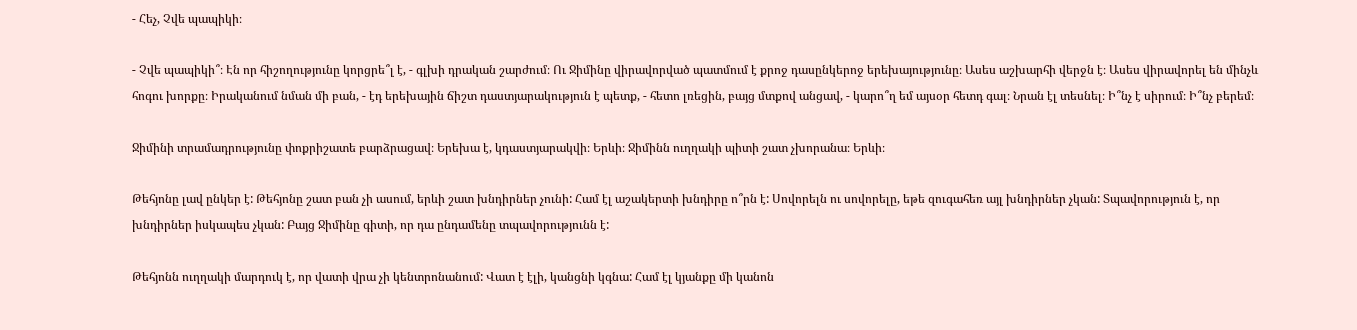- Հեչ, Չվե պապիկի։

- Չվե պապիկի՞։ Էն որ հիշողությունը կորցրե՞լ է, - գլխի դրական շարժում։ Ու Ջիմինը վիրավորված պատմում է քրոջ դասընկերոջ երեխայությունը։ Ասես աշխարհի վերջն է։ Ասես վիրավորել են մինչև հոգու խորքը։ Իրականում նման մի բան, - էդ երեխային ճիշտ դաստյարակություն է պետք, - հետո լռեցին, բայց մտքով անցավ, - կարո՞ղ եմ այսօր հետդ գալ։ Նրան էլ տեսնել։ Ի՞նչ է սիրում։ Ի՞նչ բերեմ։

Ջիմինի տրամադրությունը փոքրիշատե բարձրացավ։ Երեխա է, կդաստյարակվի։ Երևի։ Ջիմինն ուղղակի պիտի շատ չխորանա։ Երևի։

Թեհյոնը լավ ընկեր է: Թեհյոնը շատ բան չի ասում, երևի շատ խնդիրներ չունի: Համ էլ աշակերտի խնդիրը ո՞րն է: Սովորելն ու սովորելը, եթե զուգահեռ այլ խնդիրներ չկան: Տպավորություն է, որ խնդիրներ իսկապես չկան: Բայց Ջիմինը գիտի, որ դա ընդամենը տպավորությունն է:

Թեհյոնն ուղղակի մարդուկ է, որ վատի վրա չի կենտրոնանում: Վատ է էլի, կանցնի կգնա: Համ էլ կյանքը մի կանոն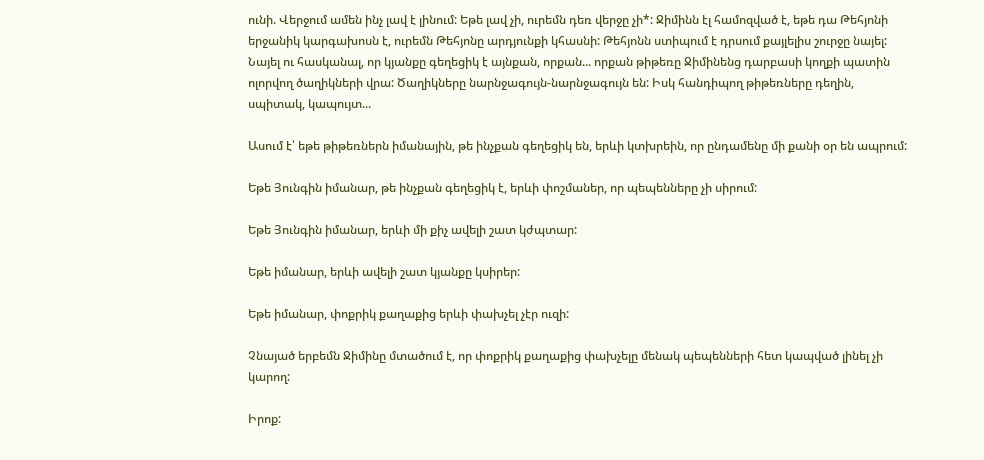ունի. Վերջում ամեն ինչ լավ է լինում: Եթե լավ չի, ուրեմն դեռ վերջը չի*: Ջիմինն էլ համոզված է, եթե դա Թեհյոնի երջանիկ կարգախոսն է, ուրեմն Թեհյոնը արդյունքի կհասնի: Թեհյոնն ստիպում է դրսում քայլելիս շուրջը նայել: Նայել ու հասկանալ, որ կյանքը գեղեցիկ է այնքան, որքան... որքան թիթեռը Ջիմինենց դարբասի կողքի պատին ոլորվող ծաղիկների վրա: Ծաղիկները նարնջագույն-նարնջագույն են: Իսկ հանդիպող թիթեռները դեղին, սպիտակ, կապույտ...

Ասում է՝ եթե թիթեռներն իմանային, թե ինչքան գեղեցիկ են, երևի կտխրեին, որ ընդամենը մի քանի օր են ապրում:

Եթե Յունգին իմանար, թե ինչքան գեղեցիկ է, երևի փոշմաներ, որ պեպենները չի սիրում:

Եթե Յունգին իմանար, երևի մի քիչ ավելի շատ կժպտար:

Եթե իմանար, երևի ավելի շատ կյանքը կսիրեր:

Եթե իմանար, փոքրիկ քաղաքից երևի փախչել չէր ուզի:

Չնայած երբեմն Ջիմինը մտածում է, որ փոքրիկ քաղաքից փախչելը մենակ պեպենների հետ կապված լինել չի կարող:

Իրոք: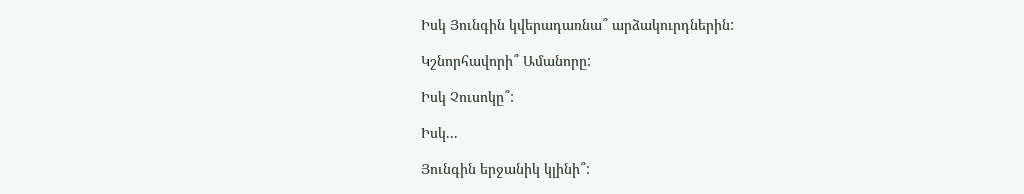Իսկ Յունգին կվերադառնա՞ արձակուրդներին:

Կշնորհավորի՞ Ամանորը:

Իսկ Չուսոկը՞:

Իսկ...

Յունգին երջանիկ կլինի՞: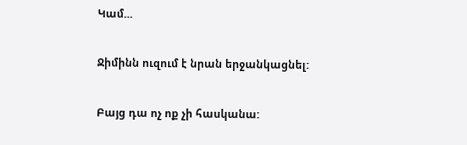Կամ...

Ջիմինն ուզում է նրան երջանկացնել:

Բայց դա ոչ ոք չի հասկանա: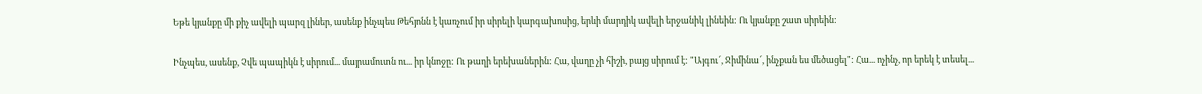Եթե կյանքը մի քիչ ավելի պարզ լիներ, ասենք ինչպես Թեհյոնն է կառչում իր սիրելի կարգախոսից, երևի մարդիկ ավելի երջանիկ լինեին: Ու կյանքը շատ սիրեին:

Ինչպես, ասենք, Չվե պապիկն է սիրում... մայրամուտն ու... իր կնոջը: Ու թաղի երեխաներին: Հա, վաղը չի հիշի, բայց սիրում է: "Այգու՜, Ջիմինա՜, ինչքան ես մեծացել": Հա... ոչինչ, որ երեկ է տեսել...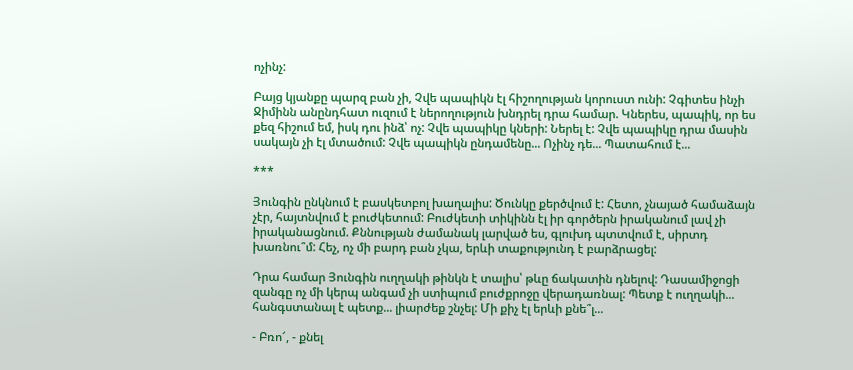ոչինչ:

Բայց կյանքը պարզ բան չի, Չվե պապիկն էլ հիշողության կորուստ ունի: Չգիտես ինչի Ջիմինն անընդհատ ուզում է ներողություն խնդրել դրա համար. Կներես, պապիկ, որ ես քեզ հիշում եմ, իսկ դու ինձ՝ ոչ: Չվե պապիկը կների: Ներել է: Չվե պապիկը դրա մասին սակայն չի էլ մտածում: Չվե պապիկն ընդամենը... Ոչինչ դե... Պատահում է...

***

Յունգին ընկնում է բասկետբոլ խաղալիս: Ծունկը քերծվում է: Հետո, չնայած համաձայն չէր, հայտնվում է բուժկետում: Բուժկետի տիկինն էլ իր գործերն իրականում լավ չի իրականացնում. Քննության ժամանակ լարված ես, գլուխդ պտտվում է, սիրտդ խառնու՞մ: Հեչ, ոչ մի բարդ բան չկա, երևի տաքությունդ է բարձրացել:

Դրա համար Յունգին ուղղակի թինկն է տալիս՝ թևը ճակատին դնելով: Դասամիջոցի զանգը ոչ մի կերպ անգամ չի ստիպում բուժքրոջը վերադառնալ: Պետք է ուղղակի... հանգստանալ է պետք... լիարժեք շնչել: Մի քիչ էլ երևի քնե՞լ...

- Բռո՜, - քնել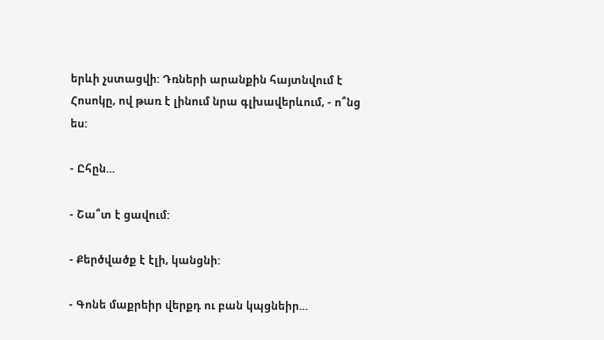երևի չստացվի: Դռների արանքին հայտնվում է Հոսոկը, ով թառ է լինում նրա գլխավերևում, - ո՞նց ես:

- Ըհըն...

- Շա՞տ է ցավում:

- Քերծվածք է էլի, կանցնի:

- Գոնե մաքրեիր վերքդ ու բան կպցնեիր...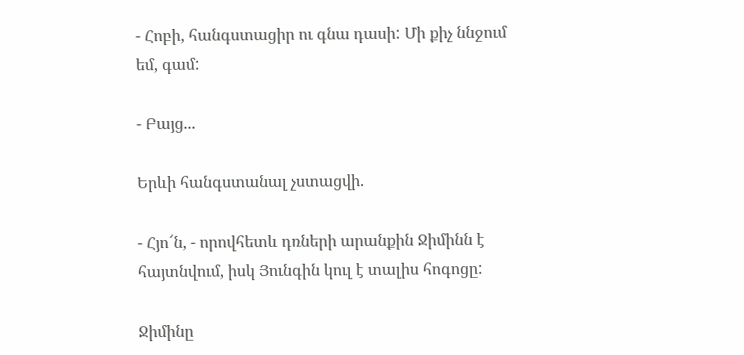- Հոբի, հանգստացիր ու գնա դասի: Մի քիչ ննջում եմ, գամ:

- Բայց...

Երևի հանգստանալ չստացվի.

- Հյո՜ն, - որովհետև դռների արանքին Ջիմինն է հայտնվում, իսկ Յունգին կուլ է տալիս հոգոցը:

Ջիմինը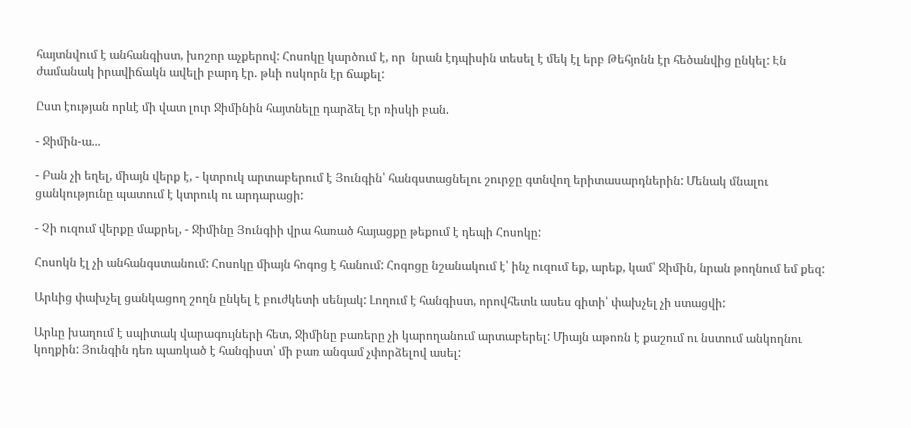հայտնվում է անհանգիստ, խոշոր աչքերով: Հոսոկը կարծում է, որ  նրան էդպիսին տեսել է մեկ էլ երբ Թեհյոնն էր հեծանվից ընկել: Էն ժամանակ իրավիճակն ավելի բարդ էր. թևի ոսկորն էր ճաքել:

Ըստ էության որևէ մի վատ լուր Ջիմինին հայտնելը դարձել էր ռիսկի բան.

- Ջիմին-ա...

- Բան չի եղել, միայն վերք է, - կտրուկ արտաբերում է Յունգին՝ հանգստացնելու շուրջը գտնվող երիտասարդներին: Մենակ մնալու ցանկությունը պատում է կտրուկ ու արդարացի:

- Չի ուզում վերքը մաքրել, - Ջիմինը Յունգիի վրա հառած հայացքը թեքում է դեպի Հոսոկը:

Հոսոկն էլ չի անհանգստանում: Հոսոկը միայն հոգոց է հանում: Հոգոցը նշանակում է՝ ինչ ուզում եք, արեք, կամ՝ Ջիմին, նրան թողնում եմ քեզ:

Արևից փախչել ցանկացող շողն ընկել է բուժկետի սենյակ: Լողում է հանգիստ, որովհետև ասես գիտի՝ փախչել չի ստացվի:

Արևը խաղում է սպիտակ վարագույների հետ, Ջիմինը բառերը չի կարողանում արտաբերել: Միայն աթոռն է քաշում ու նստում անկողնու կողքին: Յունգին դեռ պառկած է հանգիստ՝ մի բառ անգամ չփորձելով ասել: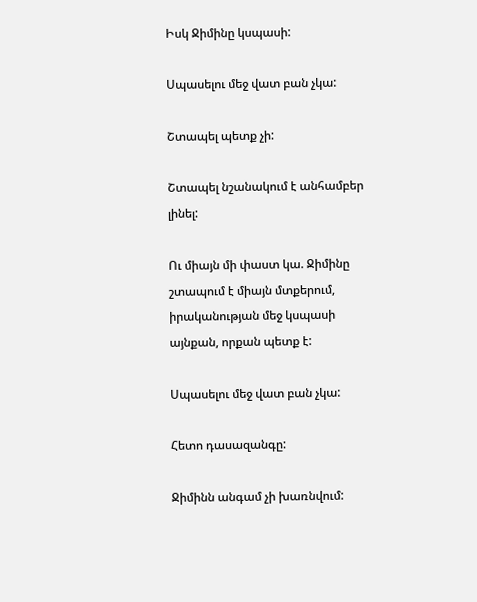Իսկ Ջիմինը կսպասի:

Սպասելու մեջ վատ բան չկա:

Շտապել պետք չի:

Շտապել նշանակում է անհամբեր լինել:

Ու միայն մի փաստ կա. Ջիմինը շտապում է միայն մտքերում, իրականության մեջ կսպասի այնքան, որքան պետք է:

Սպասելու մեջ վատ բան չկա:

Հետո դասազանգը:

Ջիմինն անգամ չի խառնվում: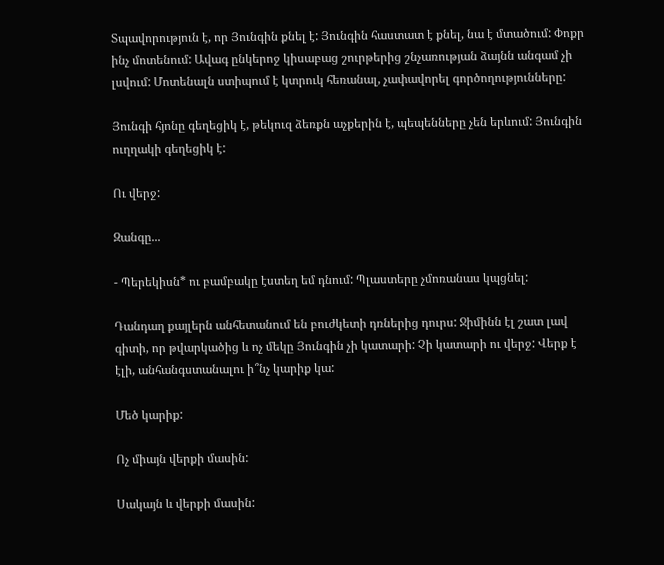Տպավորություն է, որ Յունգին քնել է: Յունգին հաստատ է քնել, նա է մտածում: Փոքր ինչ մոտենում: Ավագ ընկերոջ կիսաբաց շուրթերից շնչառության ձայնն անգամ չի լսվում: Մոտենալն ստիպում է կտրուկ հեռանալ, չափավորել գործողությունները:

Յունգի հյոնը գեղեցիկ է, թեկուզ ձեռքն աչքերին է, պեպենները չեն երևում: Յունգին ուղղակի գեղեցիկ է:

Ու վերջ:

Զանգը...

- Պերեկիսն* ու բամբակը էստեղ եմ դնում: Պլաստերը չմոռանաս կպցնել:

Դանդաղ քայլերն անհետանում են բուժկետի դռներից դուրս: Ջիմինն էլ շատ լավ գիտի, որ թվարկածից և ոչ մեկը Յունգին չի կատարի: Չի կատարի ու վերջ: Վերք է էլի, անհանգստանալու ի՞նչ կարիք կա:

Մեծ կարիք:

Ոչ միայն վերքի մասին:

Սակայն և վերքի մասին: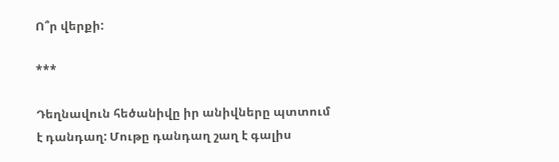Ո՞ր վերքի:

***

Դեղնավուն հեծանիվը իր անիվները պտտում է դանդաղ: Մութը դանդաղ շաղ է գալիս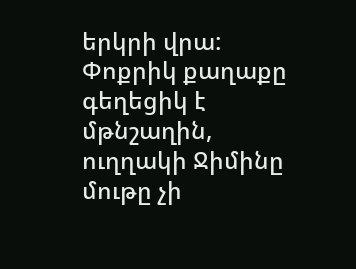երկրի վրա: Փոքրիկ քաղաքը գեղեցիկ է մթնշաղին, ուղղակի Ջիմինը մութը չի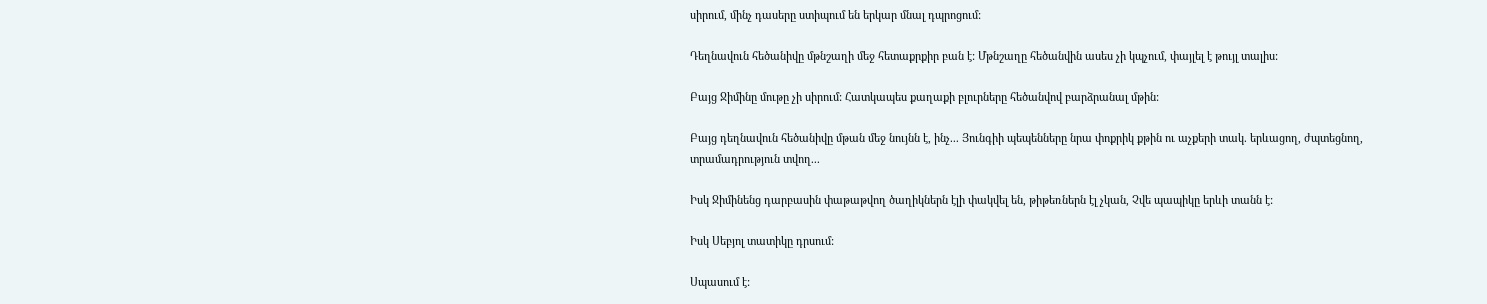սիրում, մինչ դասերը ստիպում են երկար մնալ դպրոցում:

Դեղնավուն հեծանիվը մթնշաղի մեջ հետաքրքիր բան է: Մթնշաղը հեծանվին ասես չի կպչում, փայլել է թույլ տալիս:

Բայց Ջիմինը մութը չի սիրում: Հատկապես քաղաքի բլուրները հեծանվով բարձրանալ մթին:

Բայց դեղնավուն հեծանիվը մթան մեջ նույնն է, ինչ... Յունգիի պեպենները նրա փոքրիկ քթին ու աչքերի տակ. երևացող, ժպտեցնող, տրամադրություն տվող...

Իսկ Ջիմինենց դարբասին փաթաթվող ծաղիկներն էլի փակվել են, թիթեռներն էլ չկան, Չվե պապիկը երևի տանն է:

Իսկ Սեբյոլ տատիկը դրսում:

Սպասում է: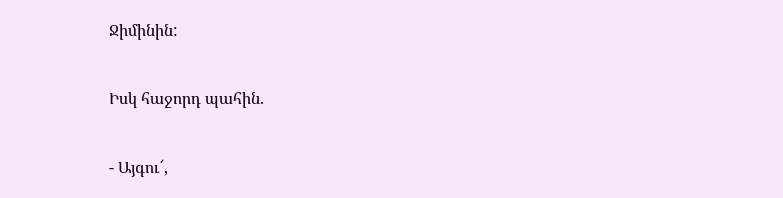Ջիմինին:

Իսկ հաջորդ պահին.

- Այգու՜,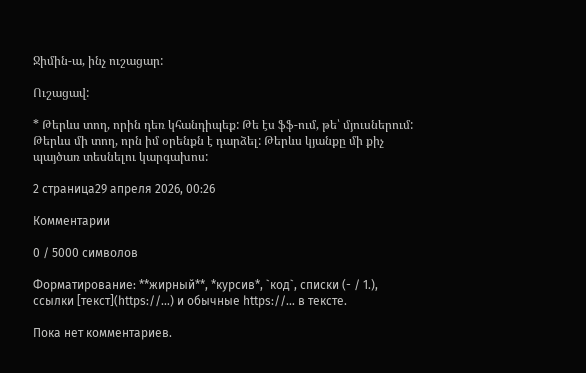Ջիմին-ա, ինչ ուշացար:

Ուշացավ:

* Թերևս տող, որին դեռ կհանդիպեք: Թե էս ֆֆ-ում, թե՝ մյուսներում: Թերևս մի տող, որն իմ օրենքն է դարձել: Թերևս կյանքը մի քիչ պայծառ տեսնելու կարգախոս:

2 страница29 апреля 2026, 00:26

Комментарии

0 / 5000 символов

Форматирование: **жирный**, *курсив*, `код`, списки (- / 1.), ссылки [текст](https://…) и обычные https://… в тексте.

Пока нет комментариев.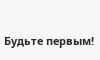Будьте первым!